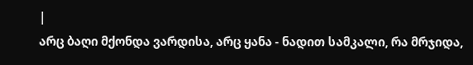|
არც ბაღი მქონდა ვარდისა, არც ყანა - ნადით სამკალი, რა მრჯიდა,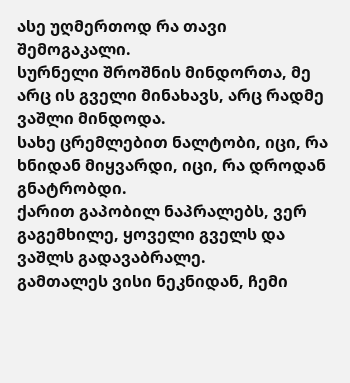ასე უღმერთოდ რა თავი შემოგაკალი.
სურნელი შროშნის მინდორთა, მე არც ის გველი მინახავს, არც რადმე ვაშლი მინდოდა.
სახე ცრემლებით ნალტობი, იცი, რა ხნიდან მიყვარდი, იცი, რა დროდან გნატრობდი.
ქარით გაპობილ ნაპრალებს, ვერ გაგემხილე, ყოველი გველს და ვაშლს გადავაბრალე.
გამთალეს ვისი ნეკნიდან, ჩემი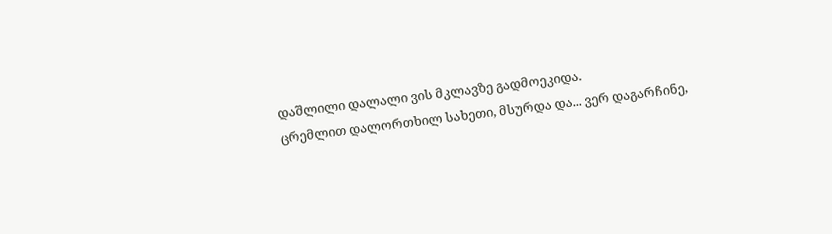დაშლილი დალალი ვის მკლავზე გადმოეკიდა.
ცრემლით დალორთხილ სახეთი, მსურდა და... ვერ დაგარჩინე,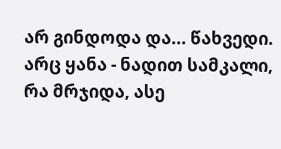არ გინდოდა და... წახვედი.
არც ყანა - ნადით სამკალი, რა მრჯიდა, ასე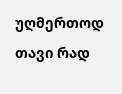უღმერთოდ თავი რად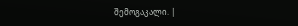შემოგაკალი. |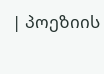| პოეზიის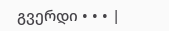გვერდი • • • |